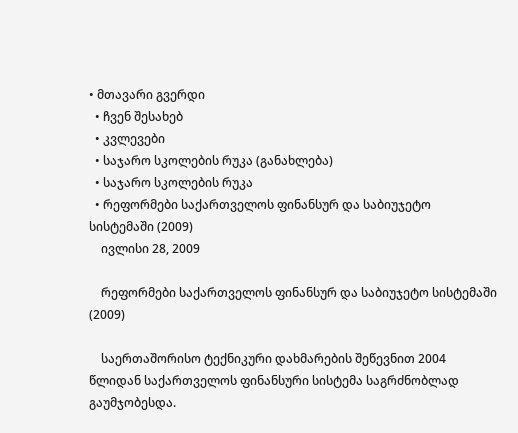• მთავარი გვერდი
  • ჩვენ შესახებ
  • კვლევები
  • საჯარო სკოლების რუკა (განახლება)
  • საჯარო სკოლების რუკა
  • რეფორმები საქართველოს ფინანსურ და საბიუჯეტო სისტემაში (2009)
    ივლისი 28, 2009

    რეფორმები საქართველოს ფინანსურ და საბიუჯეტო სისტემაში (2009)

    საერთაშორისო ტექნიკური დახმარების შეწევნით 2004 წლიდან საქართველოს ფინანსური სისტემა საგრძნობლად გაუმჯობესდა.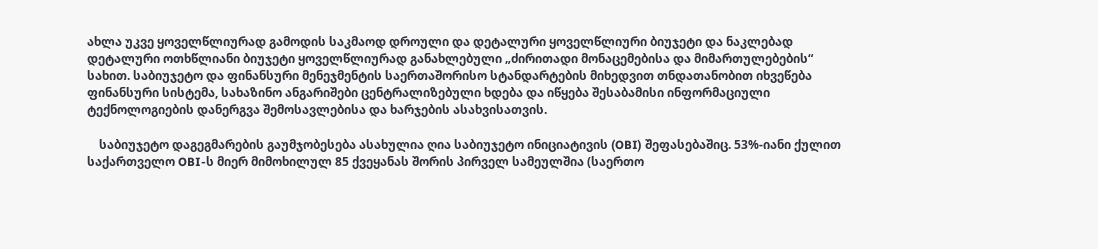ახლა უკვე ყოველწლიურად გამოდის საკმაოდ დროული და დეტალური ყოველწლიური ბიუჯეტი და ნაკლებად დეტალური ოთხწლიანი ბიუჯეტი ყოველწლიურად განახლებული „ძირითადი მონაცემებისა და მიმართულებების“ სახით. საბიუჯეტო და ფინანსური მენეჯმენტის საერთაშორისო სტანდარტების მიხედვით თნდათანობით იხვეწება ფინანსური სისტემა, სახაზინო ანგარიშები ცენტრალიზებული ხდება და იწყება შესაბამისი ინფორმაციული ტექნოლოგიების დანერგვა შემოსავლებისა და ხარჯების ასახვისათვის.

    საბიუჯეტო დაგეგმარების გაუმჯობესება ასახულია ღია საბიუჯეტო ინიციატივის (OBI) შეფასებაშიც. 53%-იანი ქულით საქართველო OBI-ს მიერ მიმოხილულ 85 ქვეყანას შორის პირველ სამეულშია (საერთო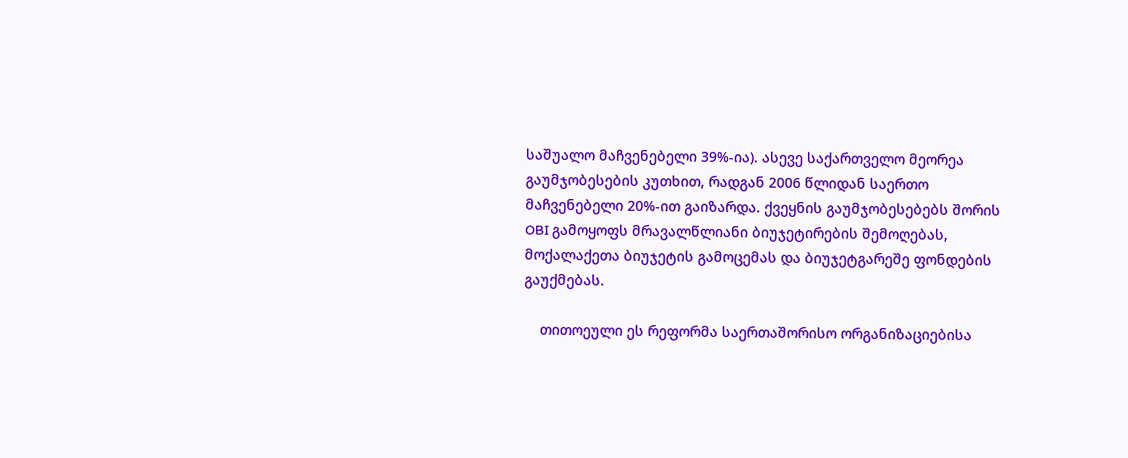საშუალო მაჩვენებელი 39%-ია). ასევე საქართველო მეორეა გაუმჯობესების კუთხით, რადგან 2006 წლიდან საერთო მაჩვენებელი 20%-ით გაიზარდა. ქვეყნის გაუმჯობესებებს შორის OBI გამოყოფს მრავალწლიანი ბიუჯეტირების შემოღებას, მოქალაქეთა ბიუჯეტის გამოცემას და ბიუჯეტგარეშე ფონდების გაუქმებას.

    თითოეული ეს რეფორმა საერთაშორისო ორგანიზაციებისა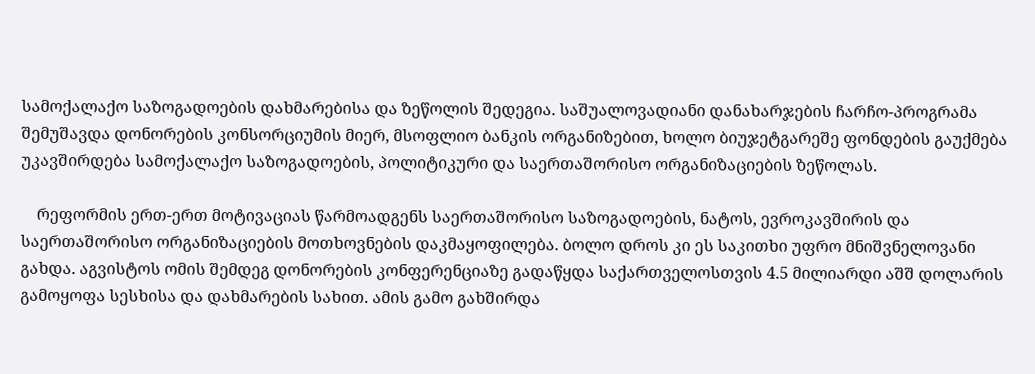სამოქალაქო საზოგადოების დახმარებისა და ზეწოლის შედეგია. საშუალოვადიანი დანახარჯების ჩარჩო-პროგრამა შემუშავდა დონორების კონსორციუმის მიერ, მსოფლიო ბანკის ორგანიზებით, ხოლო ბიუჯეტგარეშე ფონდების გაუქმება უკავშირდება სამოქალაქო საზოგადოების, პოლიტიკური და საერთაშორისო ორგანიზაციების ზეწოლას.

    რეფორმის ერთ-ერთ მოტივაციას წარმოადგენს საერთაშორისო საზოგადოების, ნატოს, ევროკავშირის და საერთაშორისო ორგანიზაციების მოთხოვნების დაკმაყოფილება. ბოლო დროს კი ეს საკითხი უფრო მნიშვნელოვანი გახდა. აგვისტოს ომის შემდეგ დონორების კონფერენციაზე გადაწყდა საქართველოსთვის 4.5 მილიარდი აშშ დოლარის გამოყოფა სესხისა და დახმარების სახით. ამის გამო გახშირდა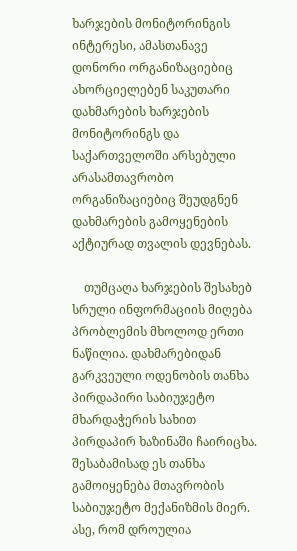ხარჯების მონიტორინგის ინტერესი, ამასთანავე დონორი ორგანიზაციებიც ახორციელებენ საკუთარი დახმარების ხარჯების მონიტორინგს და საქართველოში არსებული არასამთავრობო ორგანიზაციებიც შეუდგნენ დახმარების გამოყენების აქტიურად თვალის დევნებას.

    თუმცაღა ხარჯების შესახებ სრული ინფორმაციის მიღება პრობლემის მხოლოდ ერთი ნაწილია. დახმარებიდან გარკვეული ოდენობის თანხა პირდაპირი საბიუჯეტო მხარდაჭერის სახით პირდაპირ ხაზინაში ჩაირიცხა. შესაბამისად ეს თანხა გამოიყენება მთავრობის საბიუჯეტო მექანიზმის მიერ. ასე, რომ დროულია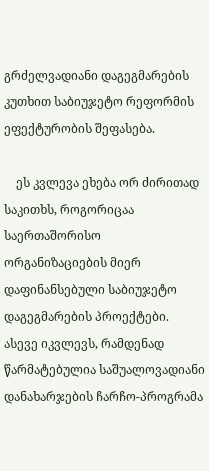გრძელვადიანი დაგეგმარების კუთხით საბიუჯეტო რეფორმის ეფექტურობის შეფასება.

    ეს კვლევა ეხება ორ ძირითად საკითხს, როგორიცაა საერთაშორისო ორგანიზაციების მიერ დაფინანსებული საბიუჯეტო დაგეგმარების პროექტები. ასევე იკვლევს, რამდენად წარმატებულია საშუალოვადიანი დანახარჯების ჩარჩო-პროგრამა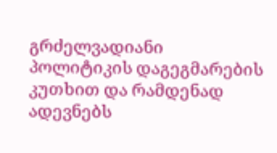გრძელვადიანი პოლიტიკის დაგეგმარების კუთხით და რამდენად ადევნებს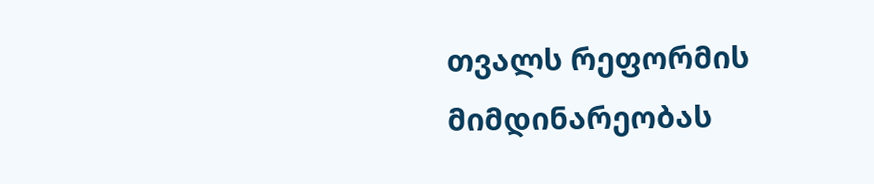თვალს რეფორმის მიმდინარეობას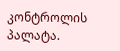კონტროლის პალატა.